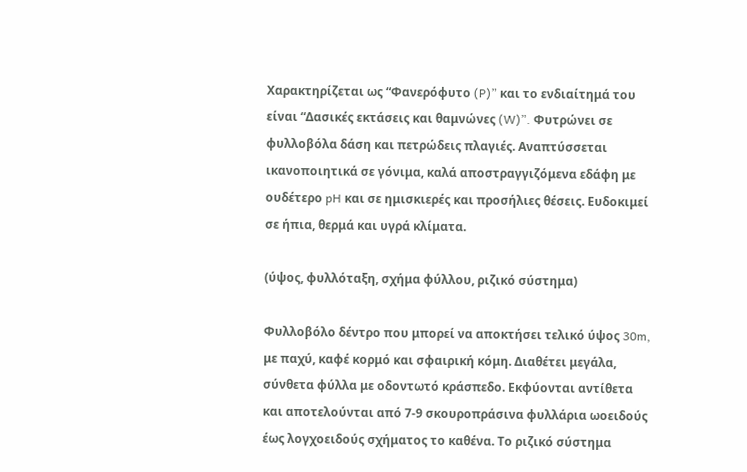Χαρακτηρίζεται ως “Φανερόφυτο (P)” και το ενδιαίτημά του είναι “Δασικές εκτάσεις και θαμνώνες (W)”. Φυτρώνει σε φυλλοβόλα δάση και πετρώδεις πλαγιές. Αναπτύσσεται ικανοποιητικά σε γόνιμα, καλά αποστραγγιζόμενα εδάφη με ουδέτερο pH και σε ημισκιερές και προσήλιες θέσεις. Ευδοκιμεί σε ήπια, θερμά και υγρά κλίματα.

(ύψος, φυλλόταξη, σχήμα φύλλου, ριζικό σύστημα)

Φυλλοβόλο δέντρο που μπορεί να αποκτήσει τελικό ύψος 30m, με παχύ, καφέ κορμό και σφαιρική κόμη. Διαθέτει μεγάλα, σύνθετα φύλλα με οδοντωτό κράσπεδο. Εκφύονται αντίθετα και αποτελούνται από 7-9 σκουροπράσινα φυλλάρια ωοειδούς έως λογχοειδούς σχήματος το καθένα. Το ριζικό σύστημα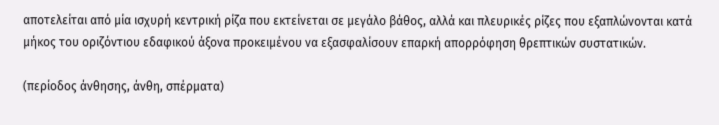αποτελείται από μία ισχυρή κεντρική ρίζα που εκτείνεται σε μεγάλο βάθος, αλλά και πλευρικές ρίζες που εξαπλώνονται κατά μήκος του οριζόντιου εδαφικού άξονα προκειμένου να εξασφαλίσουν επαρκή απορρόφηση θρεπτικών συστατικών.

(περίοδος άνθησης, άνθη, σπέρματα)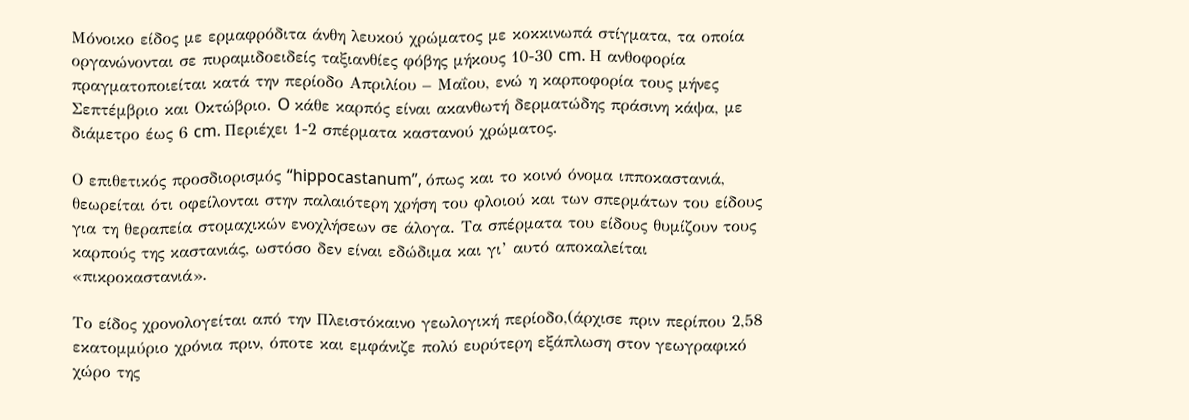Μόνοικο είδος με ερμαφρόδιτα άνθη λευκού χρώματος με κοκκινωπά στίγματα, τα οποία οργανώνονται σε πυραμιδοειδείς ταξιανθίες φόβης μήκους 10-30 cm. Η ανθοφορία πραγματοποιείται κατά την περίοδο Απριλίου – Μαΐου, ενώ η καρποφορία τους μήνες Σεπτέμβριο και Οκτώβριο. O κάθε καρπός είναι ακανθωτή δερματώδης πράσινη κάψα, με διάμετρο έως 6 cm. Περιέχει 1-2 σπέρματα καστανού χρώματος.

Ο επιθετικός προσδιορισμός “hippocastanum”, όπως και το κοινό όνομα ιπποκαστανιά, θεωρείται ότι οφείλονται στην παλαιότερη χρήση του φλοιού και των σπερμάτων του είδους για τη θεραπεία στομαχικών ενοχλήσεων σε άλογα. Τα σπέρματα του είδους θυμίζουν τους καρπούς της καστανιάς, ωστόσο δεν είναι εδώδιμα και γι’ αυτό αποκαλείται «πικροκαστανιά».

Το είδος χρονολογείται από την Πλειστόκαινο γεωλογική περίοδο,(άρχισε πριν περίπου 2,58 εκατομμύριο χρόνια πριν, όποτε και εμφάνιζε πολύ ευρύτερη εξάπλωση στον γεωγραφικό χώρο της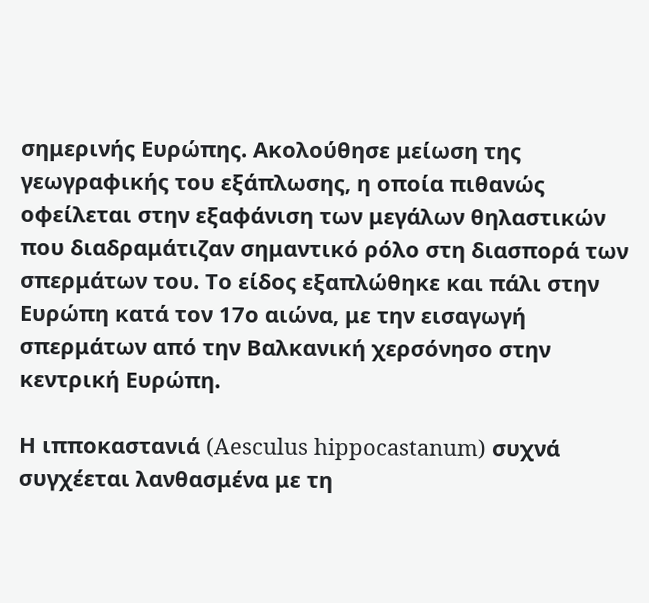σημερινής Ευρώπης. Ακολούθησε μείωση της γεωγραφικής του εξάπλωσης, η οποία πιθανώς οφείλεται στην εξαφάνιση των μεγάλων θηλαστικών που διαδραμάτιζαν σημαντικό ρόλο στη διασπορά των σπερμάτων του. Το είδος εξαπλώθηκε και πάλι στην Ευρώπη κατά τον 17ο αιώνα, με την εισαγωγή σπερμάτων από την Βαλκανική χερσόνησο στην κεντρική Ευρώπη.

Η ιπποκαστανιά (Aesculus hippocastanum) συχνά συγχέεται λανθασμένα με τη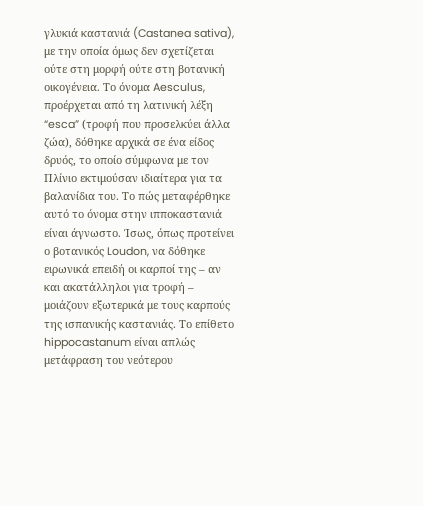γλυκιά καστανιά (Castanea sativa), με την οποία όμως δεν σχετίζεται ούτε στη μορφή ούτε στη βοτανική οικογένεια. Το όνομα Aesculus, προέρχεται από τη λατινική λέξη “esca” (τροφή που προσελκύει άλλα ζώα), δόθηκε αρχικά σε ένα είδος δρυός, το οποίο σύμφωνα με τον Πλίνιο εκτιμούσαν ιδιαίτερα για τα βαλανίδια του. Το πώς μεταφέρθηκε αυτό το όνομα στην ιπποκαστανιά είναι άγνωστο. Ίσως, όπως προτείνει ο βοτανικός Loudon, να δόθηκε ειρωνικά επειδή οι καρποί της – αν και ακατάλληλοι για τροφή – μοιάζουν εξωτερικά με τους καρπούς της ισπανικής καστανιάς. Το επίθετο hippocastanum είναι απλώς μετάφραση του νεότερου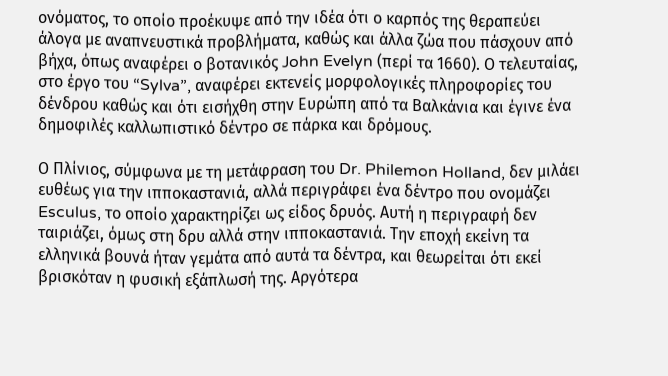ονόματος, το οποίο προέκυψε από την ιδέα ότι ο καρπός της θεραπεύει άλογα με αναπνευστικά προβλήματα, καθώς και άλλα ζώα που πάσχουν από βήχα, όπως αναφέρει ο βοτανικός John Evelyn (περί τα 1660). Ο τελευταίας, στο έργο του “Sylva”, αναφέρει εκτενείς μορφολογικές πληροφορίες του δένδρου καθώς και ότι εισήχθη στην Ευρώπη από τα Βαλκάνια και έγινε ένα δημοφιλές καλλωπιστικό δέντρο σε πάρκα και δρόμους.

Ο Πλίνιος, σύμφωνα με τη μετάφραση του Dr. Philemon Holland, δεν μιλάει ευθέως για την ιπποκαστανιά, αλλά περιγράφει ένα δέντρο που ονομάζει Esculus, το οποίο χαρακτηρίζει ως είδος δρυός. Αυτή η περιγραφή δεν ταιριάζει, όμως στη δρυ αλλά στην ιπποκαστανιά. Την εποχή εκείνη τα ελληνικά βουνά ήταν γεμάτα από αυτά τα δέντρα, και θεωρείται ότι εκεί βρισκόταν η φυσική εξάπλωσή της. Αργότερα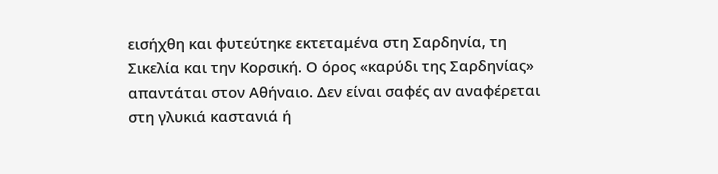εισήχθη και φυτεύτηκε εκτεταμένα στη Σαρδηνία, τη Σικελία και την Κορσική. Ο όρος «καρύδι της Σαρδηνίας» απαντάται στον Αθήναιο. Δεν είναι σαφές αν αναφέρεται στη γλυκιά καστανιά ή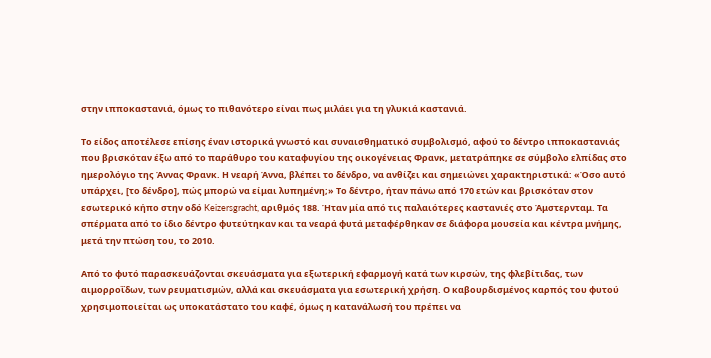στην ιπποκαστανιά, όμως το πιθανότερο είναι πως μιλάει για τη γλυκιά καστανιά.

Το είδος αποτέλεσε επίσης έναν ιστορικά γνωστό και συναισθηματικό συμβολισμό, αφού το δέντρο ιπποκαστανιάς που βρισκόταν έξω από το παράθυρο του καταφυγίου της οικογένειας Φρανκ, μετατράπηκε σε σύμβολο ελπίδας στο ημερολόγιο της Άννας Φρανκ. Η νεαρή Άννα, βλέπει το δένδρο, να ανθίζει και σημειώνει χαρακτηριστικά: «Όσο αυτό υπάρχει, [το δένδρο], πώς μπορώ να είμαι λυπημένη;» Το δέντρο, ήταν πάνω από 170 ετών και βρισκόταν στον εσωτερικό κήπο στην οδό Keizersgracht, αριθμός 188. Ήταν μία από τις παλαιότερες καστανιές στο Άμστερνταμ. Τα σπέρματα από το ίδιο δέντρο φυτεύτηκαν και τα νεαρά φυτά μεταφέρθηκαν σε διάφορα μουσεία και κέντρα μνήμης, μετά την πτώση του, το 2010.

Από το φυτό παρασκευάζονται σκευάσματα για εξωτερική εφαρμογή κατά των κιρσών, της φλεβίτιδας, των αιμορροΐδων, των ρευματισμών, αλλά και σκευάσματα για εσωτερική χρήση. Ο καβουρδισμένος καρπός του φυτού χρησιμοποιείται ως υποκατάστατο του καφέ, όμως η κατανάλωσή του πρέπει να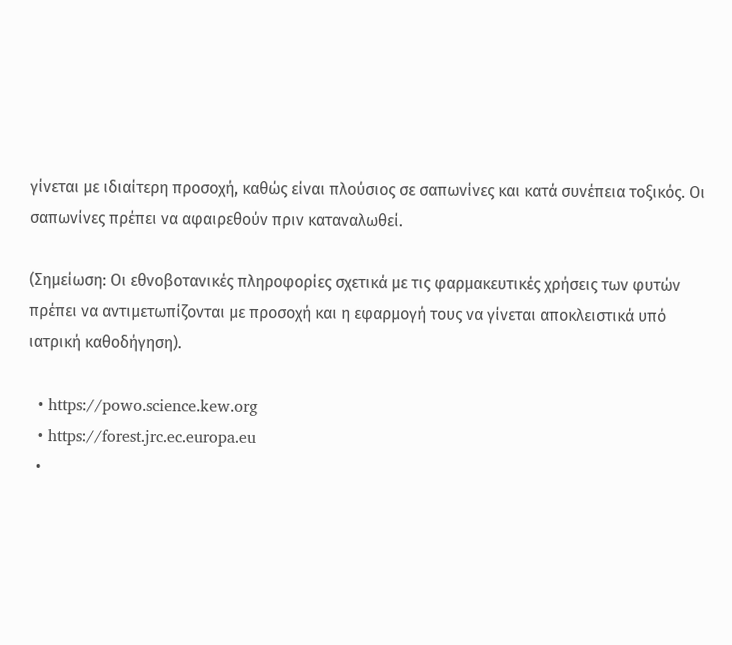γίνεται με ιδιαίτερη προσοχή, καθώς είναι πλούσιος σε σαπωνίνες και κατά συνέπεια τοξικός. Οι σαπωνίνες πρέπει να αφαιρεθούν πριν καταναλωθεί.

(Σημείωση: Οι εθνοβοτανικές πληροφορίες σχετικά με τις φαρμακευτικές χρήσεις των φυτών πρέπει να αντιμετωπίζονται με προσοχή και η εφαρμογή τους να γίνεται αποκλειστικά υπό ιατρική καθοδήγηση).

  • https://powo.science.kew.org
  • https://forest.jrc.ec.europa.eu
  •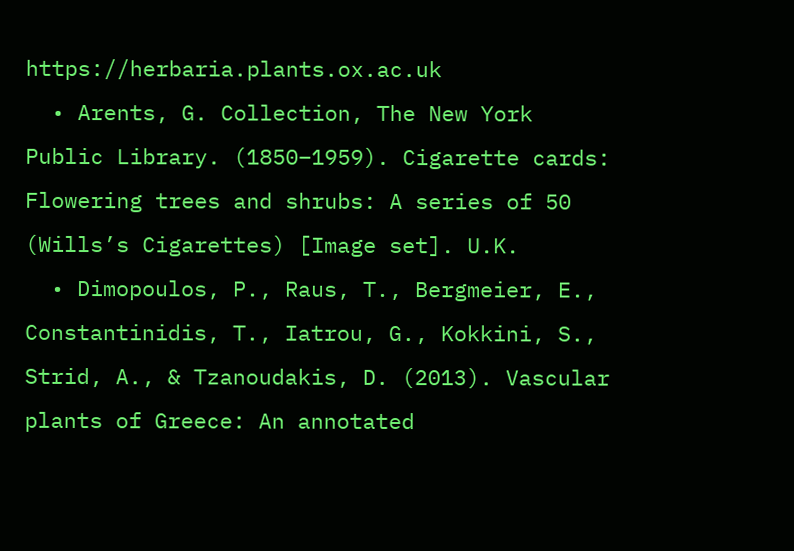https://herbaria.plants.ox.ac.uk
  • Arents, G. Collection, The New York Public Library. (1850–1959). Cigarette cards: Flowering trees and shrubs: A series of 50 (Wills’s Cigarettes) [Image set]. U.K.
  • Dimopoulos, P., Raus, T., Bergmeier, E., Constantinidis, T., Iatrou, G., Kokkini, S., Strid, A., & Tzanoudakis, D. (2013). Vascular plants of Greece: An annotated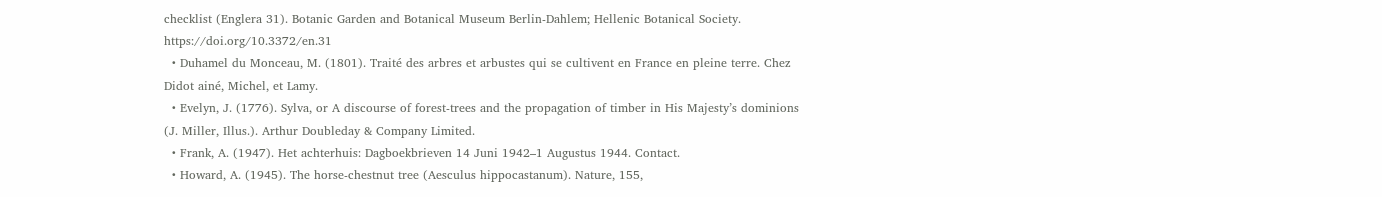checklist (Englera 31). Botanic Garden and Botanical Museum Berlin-Dahlem; Hellenic Botanical Society. https://doi.org/10.3372/en.31
  • Duhamel du Monceau, M. (1801). Traité des arbres et arbustes qui se cultivent en France en pleine terre. Chez Didot ainé, Michel, et Lamy.
  • Evelyn, J. (1776). Sylva, or A discourse of forest-trees and the propagation of timber in His Majesty’s dominions (J. Miller, Illus.). Arthur Doubleday & Company Limited.
  • Frank, A. (1947). Het achterhuis: Dagboekbrieven 14 Juni 1942–1 Augustus 1944. Contact.
  • Howard, A. (1945). The horse-chestnut tree (Aesculus hippocastanum). Nature, 155,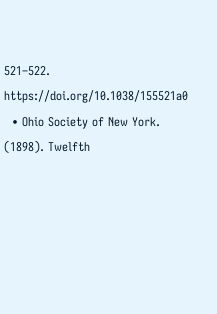521–522. https://doi.org/10.1038/155521a0
  • Ohio Society of New York. (1898). Twelfth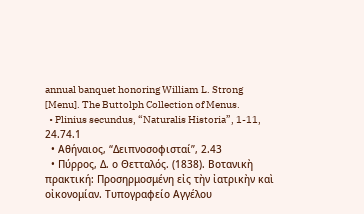annual banquet honoring William L. Strong [Menu]. The Buttolph Collection of Menus.
  • Plinius secundus, “Naturalis Historia”, 1-11, 24.74.1
  • Αθήναιος, “Δειπνοσοφισταί”, 2.43
  • Πύρρος, Δ. ο Θετταλός. (1838). Βοτανικὴ πρακτική: Προσηρμοσμένη εἰς τὴν ἰατρικὴν καὶ οἰκονομίαν. Τυπογραφείο Αγγέλου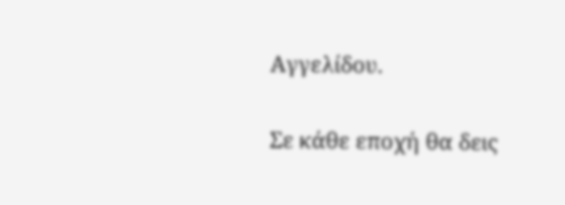Αγγελίδου.

Σε κάθε εποχή θα δεις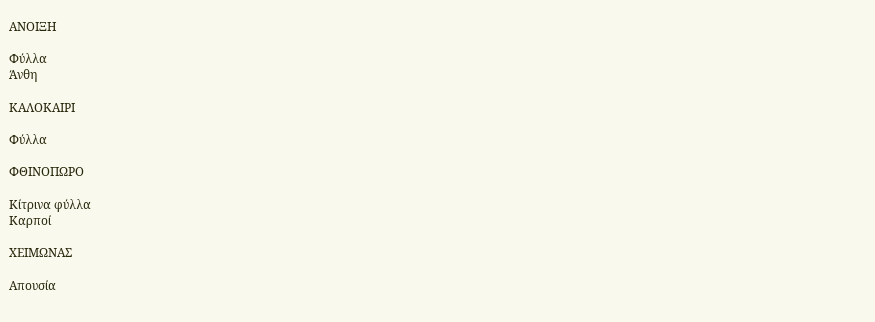ΑΝΟΙΞΗ

Φύλλα
Άνθη

ΚΑΛΟΚΑΙΡΙ

Φύλλα

ΦΘΙΝΟΠΩΡΟ

Κίτρινα φύλλα
Καρποί

ΧΕΙΜΩΝΑΣ

Απουσία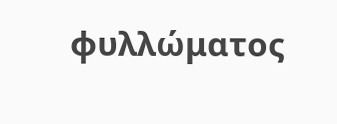φυλλώματος